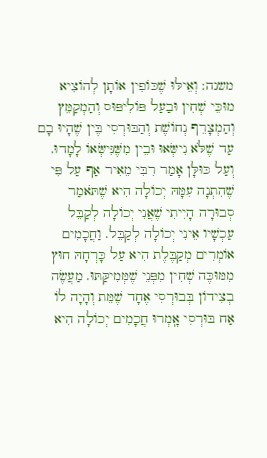משנה: וְאֵילּוּ שֶׁכּוֹפִין אוֹתָן לְהוֹצִיא מוּכֵּי שְׁחִין וּבַעַל פּוֹלִיפּוּס וְהַמְקַמֵּץ וְהַמְצָרֵף נְחוֹשֶׁת וְהַבּוּרְסִי בֶּין שֶׁהָיוּ בָם עַד שֶׁלֹּא נִישְּׂאוּ וּבֵין מִשֶּׁנִּישְּׂאוֹ לָמָדוּ. וְעַל כּוּלָּן אָמַר רִבִּי מֵאִיר אַף עַל פִּי שֶׁהִתְנָה עִמָּהּ יְכוֹלָה הִיא שֶׁתֹּאמַר סְבוּרָה הָיִיתִי שֶׁאֲנִי יְכוֹלָה לְקַבֵּל עַכְשָׁיו אֵינִי יְכוֹלָה לְקַבֵּל. וַחֲכָמִים אוֹמְרִים מְקַבֶּלֶת הִיא עַל כָּרְחָהּ חוּץ מִמּוּכֶּה שְׁחִין מִפְּנֵי שֶׁמְּמִיקַּתּוּ. מַעֲשֶׂה בְצִידוֹן בְּבוּרְסִי אֶחָד שֶׁמֵּת וְהָיָה לוֹ אַח בּוּרְסִי אָֽמְרוּ חֲכָמִים יְכוֹלָה הִיא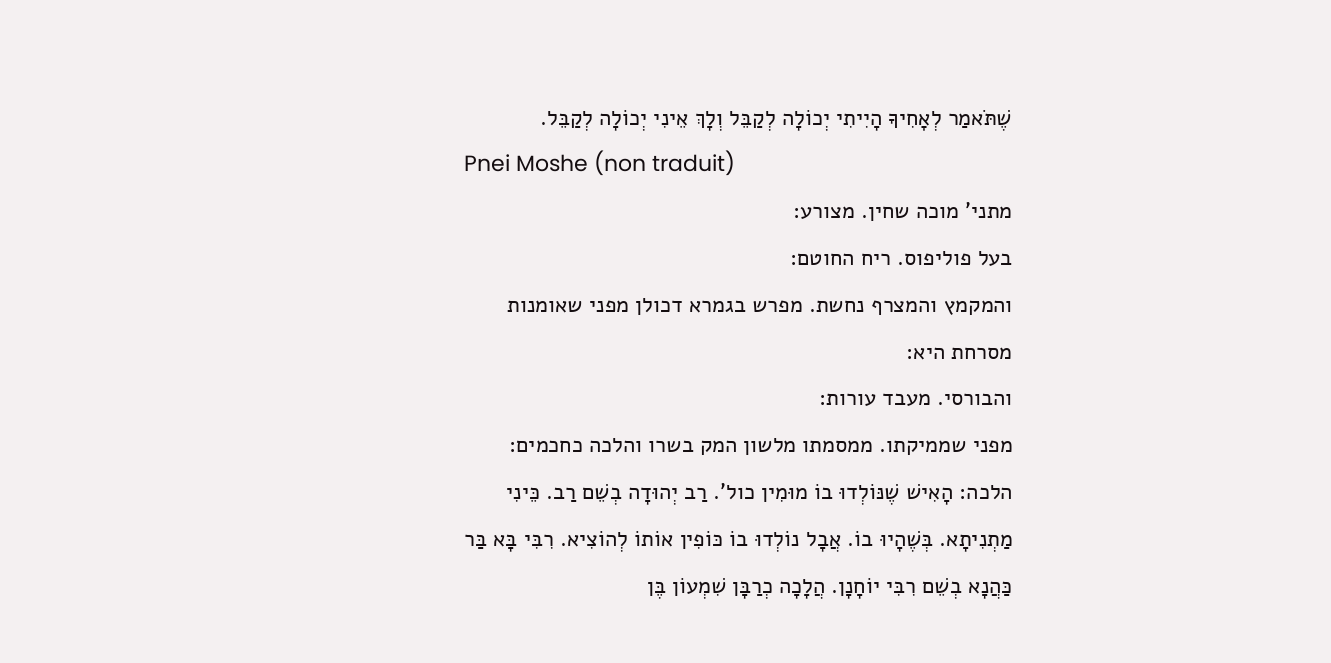שֶׁתֹּאמַר לְאָחִיךָ הָיִיתִי יְכוֹלָה לְקַבֵּל וְלָךְ אֵינִי יְכוֹלָה לְקַבֵּל.
Pnei Moshe (non traduit)
מתני' מוכה שחין. מצורע:
בעל פוליפוס. ריח החוטם:
והמקמץ והמצרף נחשת. מפרש בגמרא דכולן מפני שאומנות מסרחת היא:
והבורסי. מעבד עורות:
מפני שממיקתו. ממסמתו מלשון המק בשרו והלכה כחכמים:
הלכה: הָאִישׁ שֶׁנּוֹלְדוּ בוֹ מוּמִין כול'. רַב יְהוּדָה בְשֵׁם רַב. כֵּינִי מַתְנִיתָא. בְּשֶׁהָיוּ בוֹ. אֲבָל נוֹלְדוּ בוֹ כּוֹפִין אוֹתוֹ לְהוֹצִיא. רִבִּי בָּא בַּר כַּהֲנָא בְשֵׁם רִבִּי יוֹחָנָן. הֲלָכָה כְרַבָּן שִׁמְעוֹן בֶּן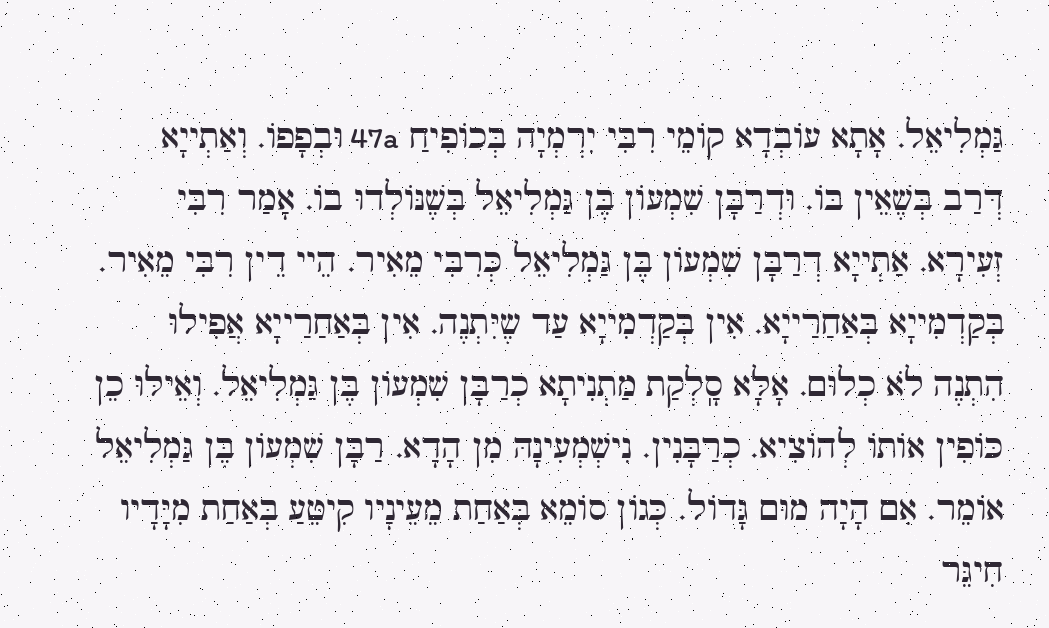גַּמְלִיאֵל. אָתָא עוֹבְדָא קוֹמֵי רִבִּי יִרְמְיָה בְּכוֹפִיחַ 47a וּבְפָפוֹ. וְאַתְייָא דְּרַב בְּשֶׁאֵין בּוֹ. וּדְרַבָּן שִׁמְעוֹן בֶּן גַּמְלִיאֵל בְּשֶׁנּוֹלְדוּ בוֹ. אָמַר רִבִּי זְעִירָא. אַתְייָא דְרַבָּן שִׁמְעוֹן בֶּן גַּמְלִיאֵל כְּרִבִּי מֵאִיר. הֵיי דֵין רִבִּי מֵאִיר. בְּקַדְמִייָא בְּאַחַרַייָא. אִין בְּקַדְמִייָא עַד שֶיִּתְנֶה. אִין בְּאַחַרַייָא אֲפִילוּ הִתְנֶה לֹא כְלוּם. אָלָּא סָֽלְקַת מַתְנִיתָא כְרַבָּן שִׁמְעוֹן בֶּן גַּמְלִיאֵל. וְאֵילּוּ כֵן כּוֹפִין אוֹתוֹ לְהוֹצִיא. כְרַבָּנִין. נִישְׁמְעִינָהּ מִן הָדָא. רַבָּן שִׁמְעוֹן בֶּן גַּמְלִיאֵל אוֹמֵר. אִם הָיָה מוּם גָּדוֹל. כְּגוֹן סוֹמֵא בְּאַחַת מֵעֵינָיו קִיטֵּעַ בְּאַחַת מִיָּדָיו חִיגֵּר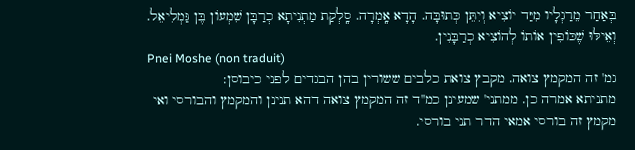בְּאַחַר מֵרַגְלָיו מִיַּד יוֹצִיא וְיִתֵּן כְּתוּבָּה. הָדָא אָֽמְרָה. סָֽלְקַת מַתְנִיתָא כְרַבָּן שִׁמְעוֹן בֶּן גַּמְלִיאֵל. וְאֵילּוּ שֶׁכּוֹפִין אוֹתוֹ לְהוֹצִיא כְרַבָּנִין.
Pnei Moshe (non traduit)
גמ' זה המקמץ צואה. מקבץ צואת כלבים ששורין בהן הבגדים לפני כיבוסן:
מתניתא אמרה כן. ממתני' שמעינן כמ''ד זה המקמץ צואה דהא תנינן והמקמץ והבורסי ואי מקמץ זה בורסי אמאי הדר תני בורסי.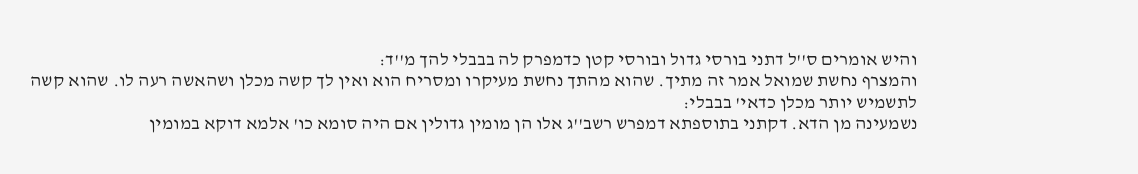והיש אומרים ס''ל דתני בורסי גדול ובורסי קטן כדמפרק לה בבבלי להך מ''ד:
והמצרף נחשת שמואל אמר זה מתיך. שהוא מהתך נחשת מעיקרו ומסריח הוא ואין לך קשה מכלן ושהאשה רעה לו. שהוא קשה לתשמיש יותר מכלן כדאי' בבבלי:
נשמעינה מן הדא. דקתני בתוספתא דמפרש רשב''ג אלו הן מומין גדולין אם היה סומא כו' אלמא דוקא במומין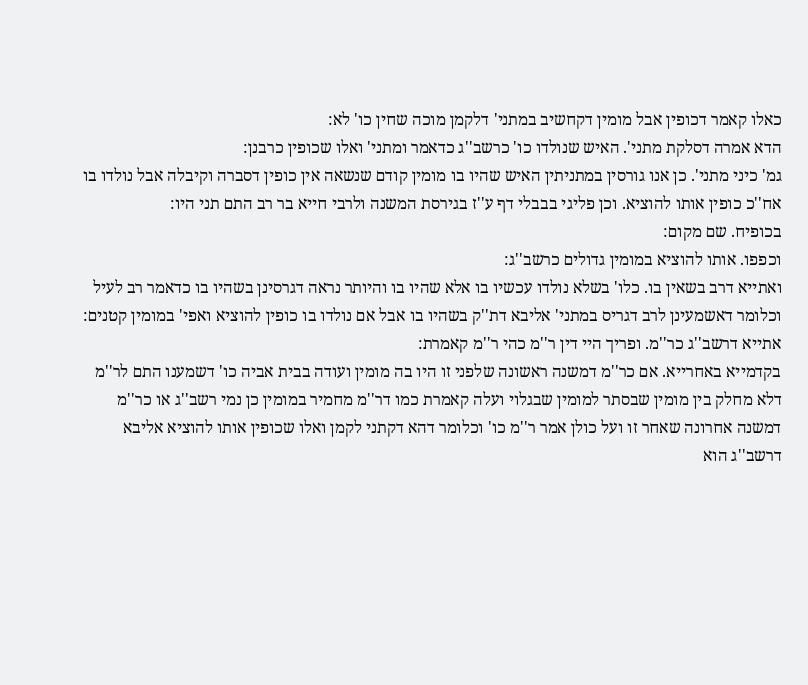כאלו קאמר דכופין אבל מומין דקחשיב במתני' דלקמן מוכה שחין כו' לא:
הדא אמרה דסלקת מתני'. האיש שנולדו כו' כרשב''ג כדאמר ומתני' ואלו שכופין כרבנן:
גמ' כיני מתני'. כן אנו גורסין במתניתין האיש שהיו בו מומין קודם שנשאה אין כופין דסברה וקיבלה אבל נולדו בו אח''כ כופין אותו להוציא. וכן פליגי בבבלי דף ע''ז בגירסת המשנה ולרבי חייא בר רב התם תני היו:
בכופיח. שם מקום:
וכפפו. אותו להוציא במומין גדולים כרשב''ג:
ואתייא דרב בשאין בו. כלו' בשלא נולדו עכשיו בו אלא שהיו בו והיותר נראה דגרסינן בשהיו בו כדאמר רב לעיל וכלומר דאשמעינן לרב דגריס במתני' אליבא דת''ק בשהיו בו אבל אם נולדו בו כופין להוציא ואפי' במומין קטנים:
אתייא דרשב''ג כר''מ. ופריך היי דין ר''מ כהי ר''מ קאמרת:
בקדמייא באחרייא. אם כר''מ דמשנה ראשונה שלפני זו היו בה מומין ועודה בבית אביה כו' דשמענו התם לר''מ דלא מחלק בין מומין שבסתר למומין שבגלוי ועלה קאמרת כמו דר''מ מחמיר במומין כן נמי רשב''ג או כר''מ דמשנה אחרונה שאחר זו ועל כולן אמר ר''מ כו' וכלומר דהא דקתני לקמן ואלו שכופין אותו להוציא אליבא דרשב''ג הוא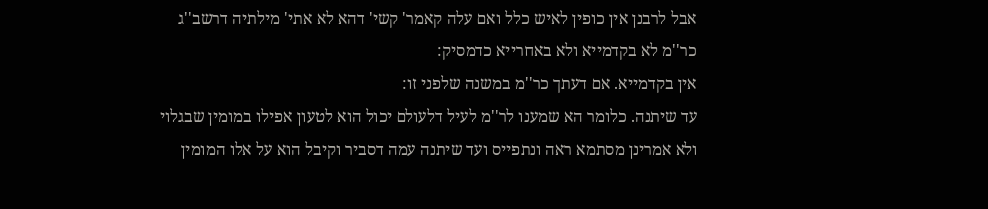אבל לרבנן אין כופין לאיש כלל ואם עלה קאמר' קשי' דהא לא אתי' מילתיה דרשב''ג כר''מ לא בקדמייא ולא באחרייא כדמסיק:
אין בקדמייא. אם דעתך כר''מ במשנה שלפני זו:
עד שיתנה. כלומר הא שמענו לר''מ לעיל דלעולם יכול הוא לטעון אפילו במומין שבגלוי ולא אמרינן מסתמא ראה ונתפייס ועד שיתנה עמה דסביר וקיבל הוא על אלו המומין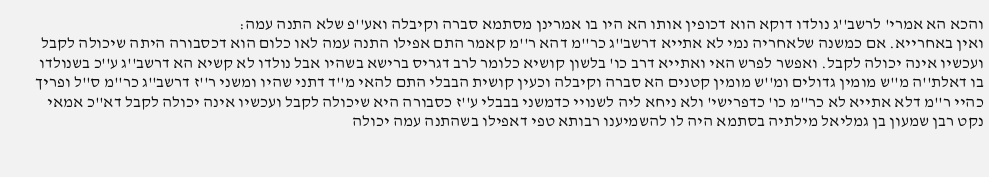והכא הא אמרי' לרשב''ג נולדו דוקא הוא דכופין אותו הא היו בו אמרינן מסתמא סברה וקיבלה ואע''פ שלא התנה עמה:
ואין באחרייא. אם כמשנה שלאחריה נמי לא אתייא דרשב''ג כר''מ דהא ר''מ קאמר התם אפילו התנה עמה לאו כלום הוא דכסבורה היתה שיכולה לקבל ועכשיו אינה יכולה לקבל. ואפשר לפרש האי ואתייא דרב כו' בלשון קושיא כלומר לרב דגריס ברישא בשהיו אבל נולדו לא קשיא הא דרשב''ג ע''כ בשנולדו בו דאלת''ה מ''ש מומין גדולים ומ''ש מומין קטנים הא סברה וקיבלה וכעין קושית הבבלי התם להאי מ''ד דתני שהיו ומשני ר''ז דרשב''ג כר''מ ס''ל ופריך כהיי ר''מ דלא אתייא לא כר''מ כו' כדפרישי' ולא ניחא ליה לשנויי כדמשני בבבלי ע''ז כסבורה היא שיכולה לקבל ועכשיו אינה יכולה לקבל דא''כ אמאי נקט רבן שמעון בן גמליאל מילתיה בסתמא היה לו להשמיענו רבותא טפי דאפילו בשהתנה עמה יכולה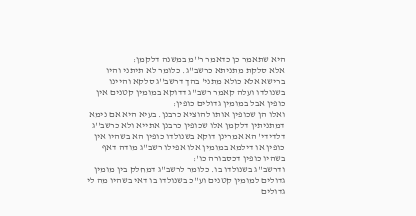היא שתאמר כן כדאמר ר''מ במשנה דלקמן:
אלא סלקת מתניתא כרשב''ג. כלומר לא תיתני והיו ברישא אלא כולא מתני' בהך דרשב''ג סלקא והיינו בשנולדו ועלה קאמר רשב''ג דדוקא במומין קטנים אין כופין אבל במומין גדולים כופין:
ואלו הן שכופין אותו להוציא כרבנן. בעיא היא אם נימא דמתניתין דלקמן אלו שכופין כרבנן אתייא ולא כרשב''ג דלדידי' הא אמרינן דוקא בשנולדו כופין הא בשהיו אין כופין או דילמא במומין אלו אפילו רשב''ג מודה דאף בשהיו כופין דכסבורה כו':
ודרשב''ג בשנולדו בו. כלומר לרשב''ג דמחלק בין מומין גדולים למומין קטנים וע''כ בשנולדו בו דאי בשהיו מה לי גדולים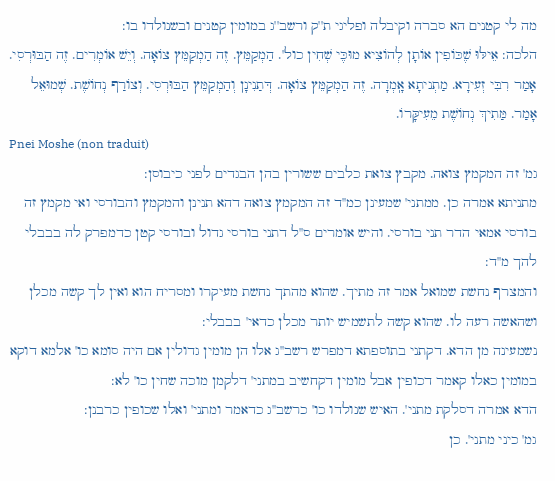מה לי קטנים הא סברה וקיבלה ופליגי ת''ק ורשב''ג במומין קטנים ובשנולדו בו:
הלכה: אֵילּוּ שֶׁכּוֹפִין אוֹתָן לְהוֹצִיא מוּכֶּי שְׁחִין כול'. הַמְקַמֵּץ. זֶה הַמְקַמֵּץ צוֹאָה. וְיֵשׁ אוֹמְרִים. זֶה הַבּוּרְסִי. אָמַר רִבִּי זְעִירָא. מַתְניתָא אָֽמְרָה. זֶה הַמְקַמֵּץ צוֹאָה. דְּתַנִינָן וְהַמְקַמֵּץ הַבּוּרְסִי. וְצוֹרַף נְחוֹשֶׁת. שְׁמוּאֵל אָמַר. מַּתִיךְ נְחוֹשֶׁת מֵעִיקָּרוֹ.
Pnei Moshe (non traduit)
גמ' זה המקמץ צואה. מקבץ צואת כלבים ששורין בהן הבגדים לפני כיבוסן:
מתניתא אמרה כן. ממתני' שמעינן כמ''ד זה המקמץ צואה דהא תנינן והמקמץ והבורסי ואי מקמץ זה בורסי אמאי הדר תני בורסי. והיש אומרים ס''ל דתני בורסי גדול ובורסי קטן כדמפרק לה בבבלי להך מ''ד:
והמצרף נחשת שמואל אמר זה מתיך. שהוא מהתך נחשת מעיקרו ומסריח הוא ואין לך קשה מכלן ושהאשה רעה לו. שהוא קשה לתשמיש יותר מכלן כדאי' בבבלי:
נשמעינה מן הדא. דקתני בתוספתא דמפרש רשב''ג אלו הן מומין גדולין אם היה סומא כו' אלמא דוקא במומין כאלו קאמר דכופין אבל מומין דקחשיב במתני' דלקמן מוכה שחין כו' לא:
הדא אמרה דסלקת מתני'. האיש שנולדו כו' כרשב''ג כדאמר ומתני' ואלו שכופין כרבנן:
גמ' כיני מתני'. כן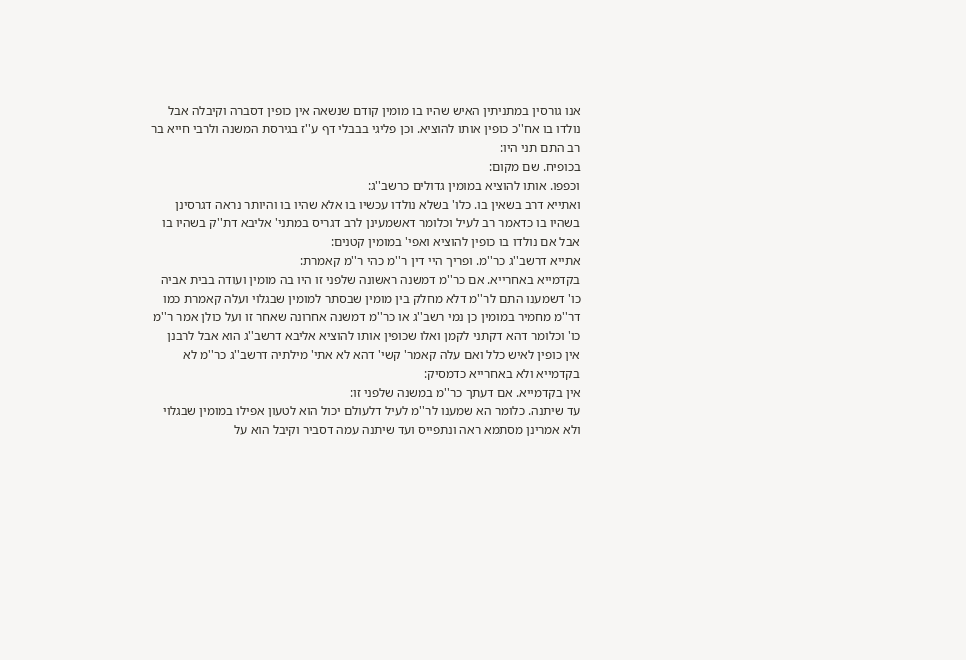אנו גורסין במתניתין האיש שהיו בו מומין קודם שנשאה אין כופין דסברה וקיבלה אבל נולדו בו אח''כ כופין אותו להוציא. וכן פליגי בבבלי דף ע''ז בגירסת המשנה ולרבי חייא בר רב התם תני היו:
בכופיח. שם מקום:
וכפפו. אותו להוציא במומין גדולים כרשב''ג:
ואתייא דרב בשאין בו. כלו' בשלא נולדו עכשיו בו אלא שהיו בו והיותר נראה דגרסינן בשהיו בו כדאמר רב לעיל וכלומר דאשמעינן לרב דגריס במתני' אליבא דת''ק בשהיו בו אבל אם נולדו בו כופין להוציא ואפי' במומין קטנים:
אתייא דרשב''ג כר''מ. ופריך היי דין ר''מ כהי ר''מ קאמרת:
בקדמייא באחרייא. אם כר''מ דמשנה ראשונה שלפני זו היו בה מומין ועודה בבית אביה כו' דשמענו התם לר''מ דלא מחלק בין מומין שבסתר למומין שבגלוי ועלה קאמרת כמו דר''מ מחמיר במומין כן נמי רשב''ג או כר''מ דמשנה אחרונה שאחר זו ועל כולן אמר ר''מ כו' וכלומר דהא דקתני לקמן ואלו שכופין אותו להוציא אליבא דרשב''ג הוא אבל לרבנן אין כופין לאיש כלל ואם עלה קאמר' קשי' דהא לא אתי' מילתיה דרשב''ג כר''מ לא בקדמייא ולא באחרייא כדמסיק:
אין בקדמייא. אם דעתך כר''מ במשנה שלפני זו:
עד שיתנה. כלומר הא שמענו לר''מ לעיל דלעולם יכול הוא לטעון אפילו במומין שבגלוי ולא אמרינן מסתמא ראה ונתפייס ועד שיתנה עמה דסביר וקיבל הוא על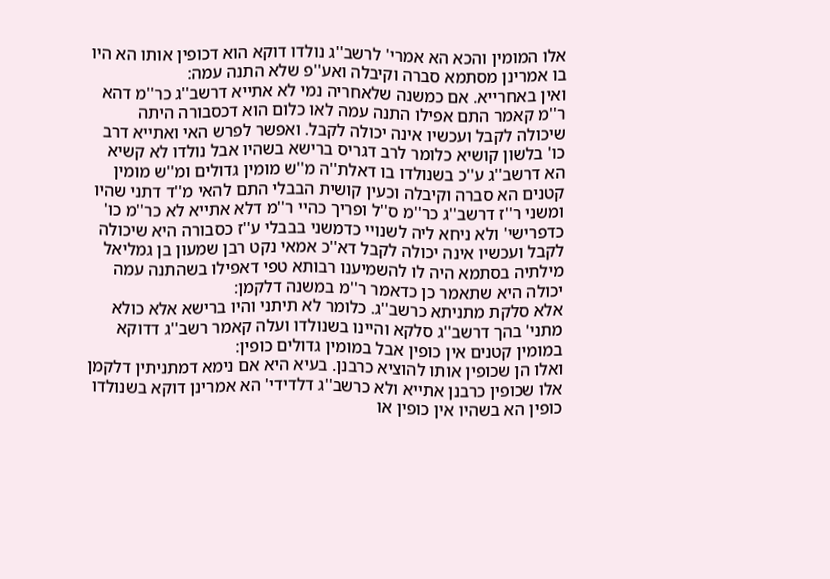אלו המומין והכא הא אמרי' לרשב''ג נולדו דוקא הוא דכופין אותו הא היו בו אמרינן מסתמא סברה וקיבלה ואע''פ שלא התנה עמה:
ואין באחרייא. אם כמשנה שלאחריה נמי לא אתייא דרשב''ג כר''מ דהא ר''מ קאמר התם אפילו התנה עמה לאו כלום הוא דכסבורה היתה שיכולה לקבל ועכשיו אינה יכולה לקבל. ואפשר לפרש האי ואתייא דרב כו' בלשון קושיא כלומר לרב דגריס ברישא בשהיו אבל נולדו לא קשיא הא דרשב''ג ע''כ בשנולדו בו דאלת''ה מ''ש מומין גדולים ומ''ש מומין קטנים הא סברה וקיבלה וכעין קושית הבבלי התם להאי מ''ד דתני שהיו ומשני ר''ז דרשב''ג כר''מ ס''ל ופריך כהיי ר''מ דלא אתייא לא כר''מ כו' כדפרישי' ולא ניחא ליה לשנויי כדמשני בבבלי ע''ז כסבורה היא שיכולה לקבל ועכשיו אינה יכולה לקבל דא''כ אמאי נקט רבן שמעון בן גמליאל מילתיה בסתמא היה לו להשמיענו רבותא טפי דאפילו בשהתנה עמה יכולה היא שתאמר כן כדאמר ר''מ במשנה דלקמן:
אלא סלקת מתניתא כרשב''ג. כלומר לא תיתני והיו ברישא אלא כולא מתני' בהך דרשב''ג סלקא והיינו בשנולדו ועלה קאמר רשב''ג דדוקא במומין קטנים אין כופין אבל במומין גדולים כופין:
ואלו הן שכופין אותו להוציא כרבנן. בעיא היא אם נימא דמתניתין דלקמן אלו שכופין כרבנן אתייא ולא כרשב''ג דלדידי' הא אמרינן דוקא בשנולדו כופין הא בשהיו אין כופין או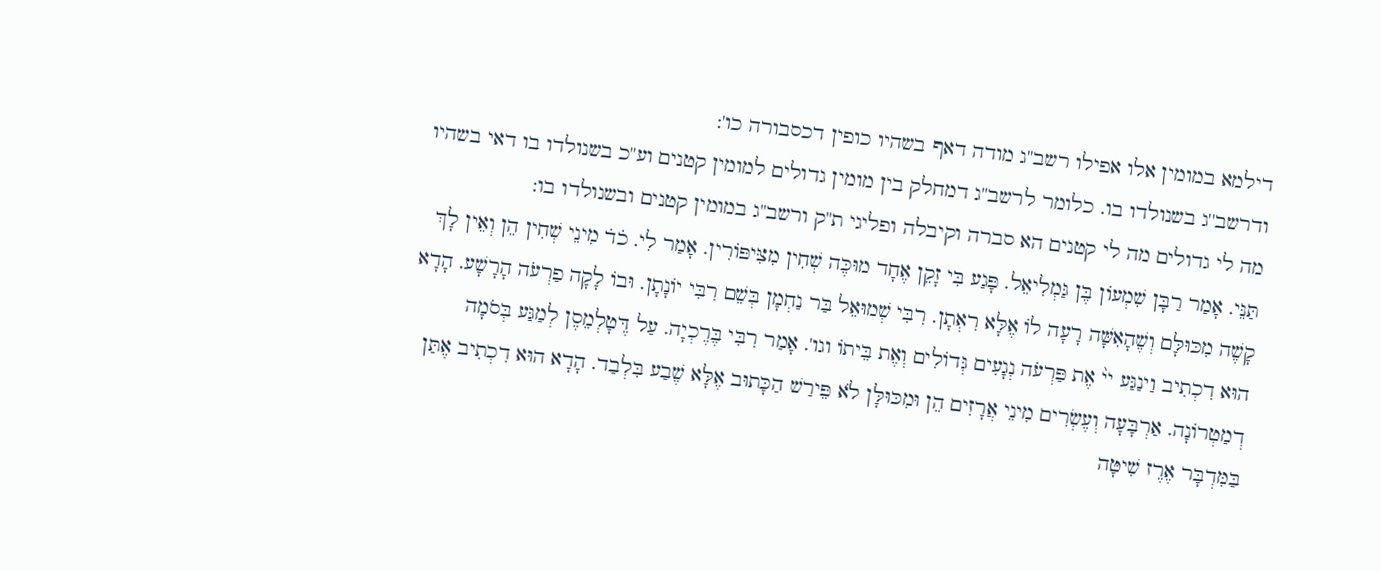דילמא במומין אלו אפילו רשב''ג מודה דאף בשהיו כופין דכסבורה כו':
ודרשב''ג בשנולדו בו. כלומר לרשב''ג דמחלק בין מומין גדולים למומין קטנים וע''כ בשנולדו בו דאי בשהיו מה לי גדולים מה לי קטנים הא סברה וקיבלה ופליגי ת''ק ורשב''ג במומין קטנים ובשנולדו בו:
תַּנֵּי. אָמַר רַבָּן שִׁמְעוֹן בֶּן גַּמְלִיאֵל. פָּגַע בִּי זָקֵן אֶחָד מוּכֶּה שְׁחִין מִצִּיפּוֹרִין. אָמַר לִי. כ̇ד̇ מִינֵי שְׁחִין הֵן וְאֵין לָךְ קָשֶׁה מִכּוּלָּם וְשֶׁהָאִשָּׁה רָעָה לֹו אֶלָּא רִאְתָן. רִבִּי שְׁמוּאֵל בַּר נַחְמָן בְּשֵׁם רִבִּי יוֹנָתָן. וּבוֹ לָקָה פַרְעֹה הָרָשָׁע. הָדָא הוּא דִכְתִיב וַינַגַּע יי֨ אֶת פַּרְעֹה נְגָעִים גְּדוֹלִים וְאֶת בֵּיתוֹ וגו'. אָמַר רִבִּי בֶּרֶכְיָה. עַל דֶּטָלְמֵסֶן לְמַגַּע בְּסֹמָה דְמַטְרוֹנָה. אַרְבָּעָה וְעֶשְׂרִים מִינֵי אֲרָזִים הֵן וּמִכּוּלָּן לֹא פֵּירַשׁ הַכָּתוּב אֶלָּא שֶׁבַע בִּלְבַד. הָדָא הוּא דִכְתִיב אֶתַּן בַּמִּדְבָּר אֶרֶז שִׁיטָּה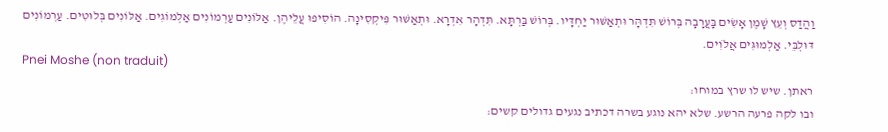וַהֲדַס וְעֵץ שָׁמֶן אָשִׂים בָּעֲרָבָה בְּרוֹשׁ תִּדְהָּר וּתְאַשּׁוּר יַחְדָּיו. בְּרוֹשׁ בַּרְתָּא. תִּדְהָר אִדְרָא. וּתְאַשּׁוּר פִּיקְסִינָה. הוֹסִיפוּ עֲלֵיהֶן. אַלּוֹנִים עַרְמוֹנִים אַלְמוֹגִים. אַלּוֹנִים בְּלוּטִים. עַרְמוֹנִים דּוּלְבֵּי. אַלְמוּגִּים אֲלֹוִים.
Pnei Moshe (non traduit)
ראתן. שיש לו שרץ במוחו:
ובו לקה פרעה הרשע. שלא יהא נוגע בשרה דכתיב נגעים גדולים קשים: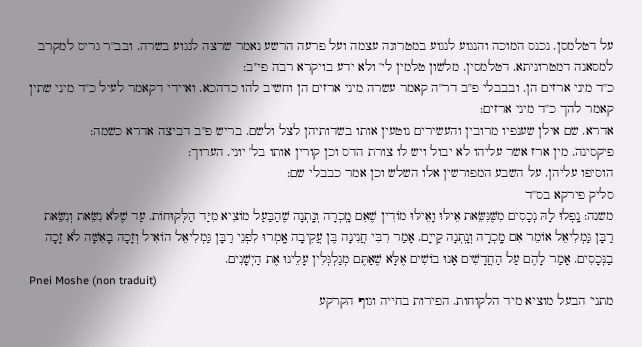על דטלמסן. נכנס המוכה והנגוע לנגוע במטרונה עצמה ועל פרעה הרשע נאמר שרצה לנגוע בשרה. ובב''ר גריס למקרב למסאנה דמטרוניתא. דטלמסין. מלשון טלמין לי' ולא ידע בויקרא רבה פי''ב:
כ''ד מיני ארזים הן. ובבבלי פ''ב דר''ה קאמר עשרה מיני ארזים הן וחשיב להו כדהכא. ואיידי דקאמר לעיל כ''ד מיני שתין קאמר להך כ''ד מיני ארזים:
אדרא. שם אילן שענפיו מרובין והעשירים נוטעין אותו בשדותיהן לצל ולשם. בריש פ''ב דביצה אדרא כשמה:
פיקסינה. מין ארז אשר עליהו לא יבול ויש לו צורת הדס וכן קורין אותו בל' יוני. הערוך:
הוסיפו עליהן. על השבע המפורשין אלו השלש וכן אמר כבבלי שם:
סליק פירקא בס''ד
משנה: נָֽפְלוּ לָהּ נְכָסִים מִשֶּׁנִּשֵּׂאת אֵילּוּ וָאֵילּוּ מוֹדִין שֶׁאִם מָֽכְרָה וְנָֽתְנָה שֶׁהַבַּעַל מוֹצִיא מִיַּד הַלְּקוּחוֹת. עַד שֶׁלֹּא נִשֵּׂאת וְנִשֵּׂאת רַבָּן גַּמְלִיאֵל אוֹמֵר אִם מָֽכְרָה וְנָֽתְנָה קַייָם. אָמַר רִבִּי חֲנִינָה בֶּן עֲקִיבָה אָֽמְרוּ לִפְנֵי רַבָּן גַּמְלִיאֵל הוֹאִיל וְזָכָה בָאִשָּׁה לֹא זָכָה בַנְּכָסִים. אָמַר לָהֶם עַל הַחֲדָשִׁים אָנוּ בוֹשִׁים אֶלָּא שֶׁאַתֶּם מְגַלְגְּלִין עָלֵינוּ אֶת הַיְשָׁנִים.
Pnei Moshe (non traduit)
מתני' הבעל מוציא מיד הלקוחות. הפירות בחייה וגוף הקרקע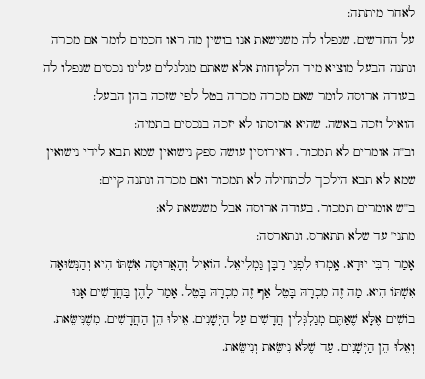לאחר מיתתה:
על החדשים. שנפלו לה משנישאת אנו בושין מה ראו חכמים לומר אם מכרה ונתנה הבעל מוציא מיד הלקוחות אלא שאתם מגלגלים עלינו נכסים שנפלו לה בעודה ארוסה לומר שאם מכרה מכרה בטל לפי שזכה בהן הבעל:
הואיל וזכה באשה. שהיא ארוסתו לא יזכה בנכסים בתמיה:
וב''ה אומרים לא תמכור. דאירוסין עושה ספק נישואין שמא תבא לידי נישואין שמא לא תבא הילכך לכתחילה לא תמכור ואם מכרה ונתנה קיים:
ב''ש אומרים תמכור. בעודה ארוסה אבל משנשאת לא:
מתני' עד שלא תתארס. ונתארסה:
אָמַר רִבִּי יוּדָא. אָֽמְרוּ לִפְנֵי רַבָּן גַּמְלִיאֵל. הוֹאִיל וְהָאֲרוּסָה אִשְׁתּוֹ הִיא וְהַנְּשׂוּאָה אִשְׁתּוֹ הִיא. מַה זֶה מִכְרָהּ בָּטֵל אַף זֶה מִכְרָהּ בָּטֵל. אָמַר לָהֶן בַּחֲדָשִׁים אָנוּ בוֹשִׁים אֶלָּא שֶׁאַתֶּם מְגַלְגְּלִין חֲדָשִׁים עַל הַיְּשָׁנִים. אֵילּוּ הֵן הַחֲדָשִׁים. מִשֶׁנִּישֵּׂאת. וְאֵלוּ הֵן הַיְּשָׁנִים. עַד שֶׁלֹּא נִישֵּׂאת וְנִישֵּׂאת.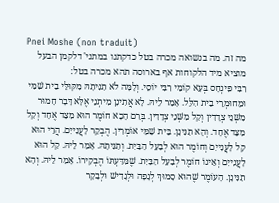Pnei Moshe (non traduit)
מה זה. מה בנשואה מכרה בטל כדקתנו במתני' דלקמן הבעל מוציא מיד הלקוחות אף בארוסה תהא מכרה בטל:
רִבִּי פִּינְחָס בְּעָא קוֹמֵי רִבִּי יוֹסֵי. וְלָמָּה לֹא תַנִּיתָהּ מִקּוּלֵּי בֵית שַׁמַּי וּמֵחוּמְרֵי בֵית הִלֵּל. אָמַר לֵיהּ. לָא אֲתִינָן מִיתְנֵי אֶלָּא דָּבָר חָמוּר מִשְּׁנֵי צְדָדִין וְקַל מִשְּׁנֵי צְדָדִין. בְּרַם הָכָא חוֹמֶר הוּא מִצַּד אֶחָד וְקַל מִצַּד אֶחָד. וְהָא תַנִּינָן. בֵּית שַׁמַּי אוֹמְרִין. הֶבְקֵר לָעֲנִייִם. הֲרֵי הוּא קַל לָעֲנִייִם וְחוֹמֶר הוּא לְבַעַל הַבַּיִת. וְתַנִּיתָהּ. אָמַר לֵיהּ. קַל הוּא לָעֲנִייִם וְאֵינוֹ חוֹמֶר לְבַעַל הַבַּיִת. שֶׁמִּדַּעְתּוֹ הֶבְקִירוֹ. אָמַר לֵיהּ. וְהָא תַנִּינָן. הָעוֹמֶר שֶׁהוּא סָמוּךְ לְגָפָה וּלְגָדִישׁ וּלְבָקָר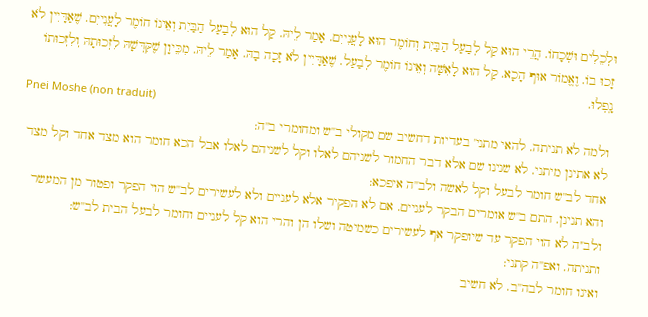וּלְכֵלִים וּשְׁכָחוֹ. הֲרֵי הוּא קַל לְבַעַל הַבַּיִת וְחוֹמֶר הוּא לָעֲנִייִם. אָמַר לֵיהּ. קַל הוּא לְבַעַל הַבַּיִת וְאֵינוֹ חוֹמֶר לָעֲנִייִם. שֶׁאַדָּיִין לֹא זָכוּ בוֹ. וֶאֱמוֹר אוּף הָכָא. קַל הוּא לָאִשָּׁה וְאֵינוֹ חוֹמֶר לְבַעַל. שֶׁאַדָּיִין לֹא זָכָה בָהּ. אָמַר לֵיהּ. מִכֵּיוָן שֶׁקִּדְּשָׁהּ לִזְכוּתָהּ וְלִזְכוּתוֹ נָֽפְלוּ.
Pnei Moshe (non traduit)
ולמה לא תניתה. להאי מתני' בעדיות דחשיב שם מקולי ב''ש ומחומרי ב''ה:
לא אתינן מיתני. לא שנינו שם אלא דבר החמור לשניהם לאלו וקל לשניהם לאלו אבל הכא חומר הוא מצד אחד וקל מצד אחד לב''ש חומר לבעל וקל לאשה ולב''ה איפכא:
והא תנינן. התם ב''ש אומרים הבקר לעניים. אם לא הפקיר אלא לעניים ולא לעשירים לב''ש הוי הפקר ופטור מן המעשר ולב''ה לא הוי הפקר עד שיופקר אף לעשירים כשמיטה ושלו הן והרי הוא קל לעניים וחומר לבעל הבית לב''ש:
ותניתה. ואפ''ה קתני:
ואינו חומר לבה''ב. לא חשיב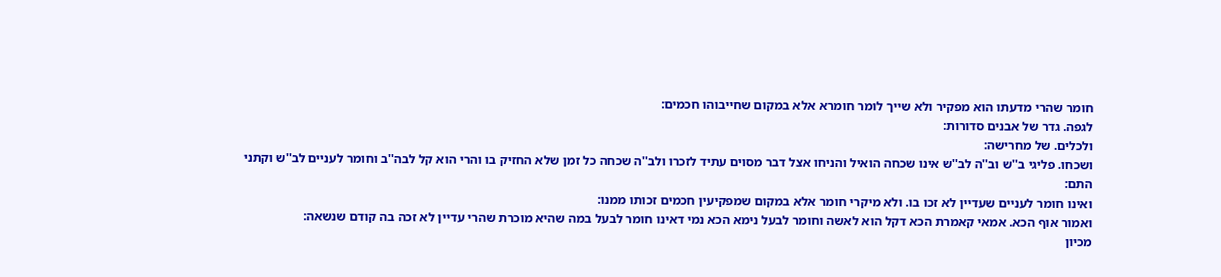חומר שהרי מדעתו הוא מפקיר ולא שייך לומר חומרא אלא במקום שחייבוהו חכמים:
לגפה. גדר של אבנים סדורות:
ולכלים. של מחרישה:
ושכחו. פליגי ב''ש וב''ה לב''ש אינו שכחה הואיל והניחו אצל דבר מסוים עתיד לזכרו ולב''ה שכחה כל זמן שלא החזיק בו והרי הוא קל לבה''ב וחומר לעניים לב''ש וקתני התם:
ואינו חומר לעניים שעדיין לא זכו בו. ולא מיקרי חומר אלא במקום שמפקיעין חכמים זכותו ממנו:
ואמור אוף הכא. אמאי קאמרת הכא דקל הוא לאשה וחומר לבעל נימא הכא נמי דאינו חומר לבעל במה שהיא מוכרת שהרי עדיין לא זכה בה קודם שנשאה:
מכיון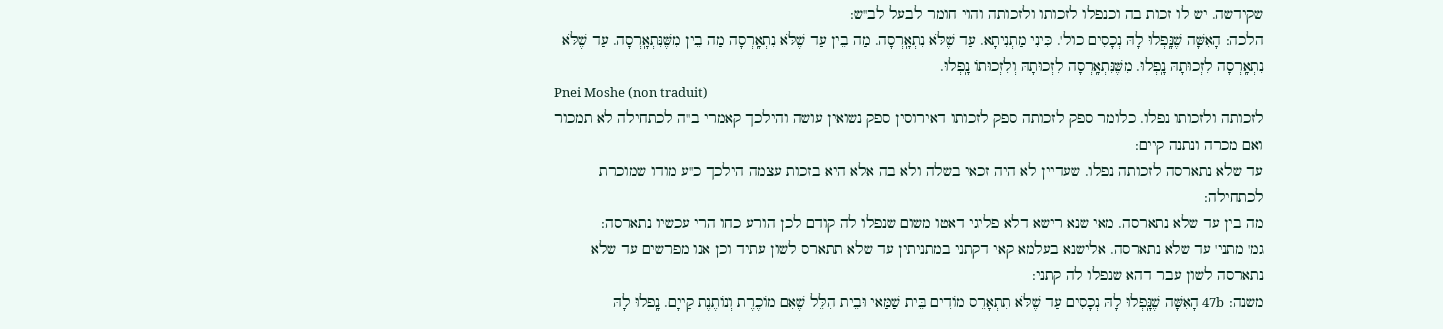שקידשה. יש לו זכות בה וכנפלו לזכותו ולזכותה והוי חומר לבעל לב''ש:
הלכה: הָאִשָּׁה שֶׁנָּֽפְלוּ לָהּ נְכָסִים כול'. כִּינִי מַתְנִיתָא. עַד שֶׁלֹּא נִתְאָֽרְסָה. מַה בֵין עַד שֶׁלֹּא נִתְאָֽרְסָה מַה בֵין מִשֶּׁנִּתְאָֽרְסָה. עַד שֶׁלֹּא נִתְאָֽרְסָה לִזְכוּתָהּ נָֽפְלוּ. מִשֶּׁנִּתְאָֽרְסָה לִזְכוּתָהּ וְלִזְכוּתוֹ נָֽפְלוּ.
Pnei Moshe (non traduit)
לזכותה ולזכותו נפלו. כלומר ספק לזכותה ספק לזכותו דאירוסין ספק נשואין עושה והילכך קאמרי ב''ה לכתחילה לא תמכור ואם מכרה ונתנה קיים:
עד שלא נתארסה לזכותה נפלו. שעדיין לא היה זכאי בשלה ולא בה אלא היא בזכות עצמה הילכך כ''ע מודו שמוכרת לכתחילה:
מה בין עד שלא נתארסה. מאי שנא רישא דלא פליגי דאטו משום שנפלו לה קודם לכן הורע כחו הרי עכשיו נתארסה:
גמ' מתני' עד שלא נתארסה. אלישנא בעלמא קאי דקתני במתניתין עד שלא תתארס לשון עתיד וכן אנו מפרשים עד שלא נתארסה לשון עבר דהא שנפלו לה קתני:
משנה: 47b הָאִשָּׁה שֶׁנָּֽפְלוּ לָהּ נְכָסִים עַד שֶׁלֹּא תִתְאָרֵס מוֹדִים בֵּית שַׁמַּאי וּבֵית הִלֵּל שֶׁאִם מוֹכֶרֶת וְנוֹתֶנֶת קַייָם. נָֽפלוּ לָהּ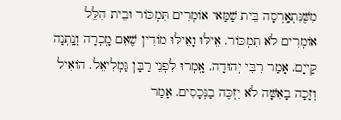מִשֶּׁנִּתְאָֽרְסָה בֵּית שַׁמַּאי אוֹמְרִים תִּמְכּוֹר וּבֵית הִלֵּל אוֹמְרִים לֹא תִמְכּוֹר. אֵילּוּ וָאֵילּוּ מוֹדִין שֶׁאִם מָֽכְרָה וְנָֽתְנָה קַייָם. אָמַר רִבִּי יְהוּדָה. אָֽמְרוּ לִפְנֵי רַבָּן גַּמְלִיאֵל. הוֹאִיל וְזָכָה בָאִשָּׁה לֹא יִזְכֶּה בַנְּכָסִים. אָמַר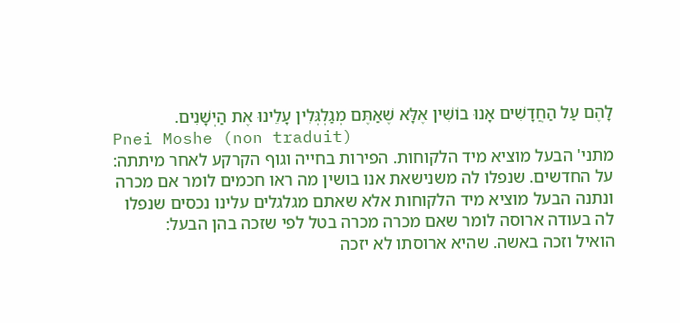לָהֶם עַל הַחֲדָשִׁים אָנוּ בוֹשִׁין אֶלָּא שֶׁאַתֶּם מְגַלְגְּלִין עָלֵינוּ אֶת הַיְשָׁנִים.
Pnei Moshe (non traduit)
מתני' הבעל מוציא מיד הלקוחות. הפירות בחייה וגוף הקרקע לאחר מיתתה:
על החדשים. שנפלו לה משנישאת אנו בושין מה ראו חכמים לומר אם מכרה ונתנה הבעל מוציא מיד הלקוחות אלא שאתם מגלגלים עלינו נכסים שנפלו לה בעודה ארוסה לומר שאם מכרה מכרה בטל לפי שזכה בהן הבעל:
הואיל וזכה באשה. שהיא ארוסתו לא יזכה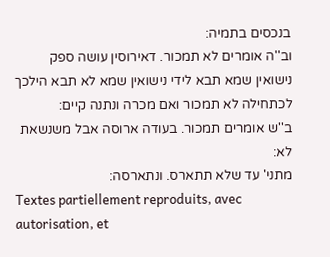בנכסים בתמיה:
וב''ה אומרים לא תמכור. דאירוסין עושה ספק נישואין שמא תבא לידי נישואין שמא לא תבא הילכך לכתחילה לא תמכור ואם מכרה ונתנה קיים:
ב''ש אומרים תמכור. בעודה ארוסה אבל משנשאת לא:
מתני' עד שלא תתארס. ונתארסה:
Textes partiellement reproduits, avec autorisation, et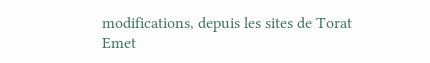modifications, depuis les sites de Torat Emet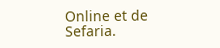Online et de Sefaria.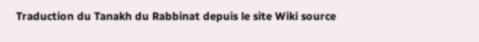Traduction du Tanakh du Rabbinat depuis le site Wiki source